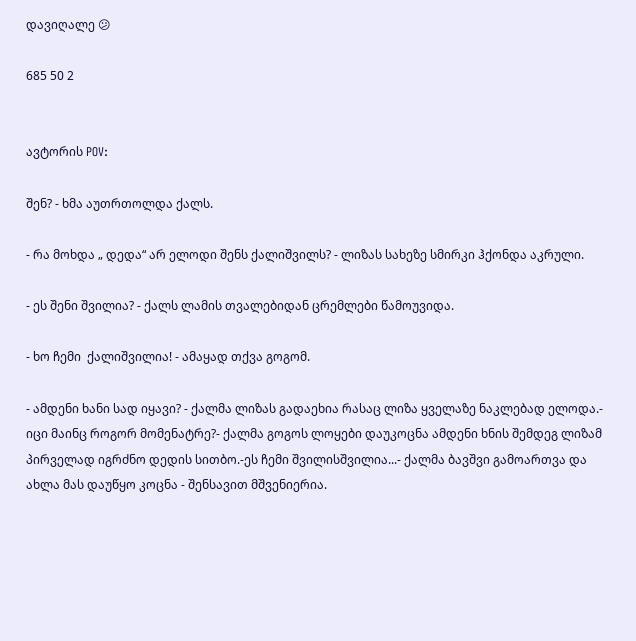დავიღალე 😕

685 50 2


ავტორის POV:

შენ? - ხმა აუთრთოლდა ქალს.

- რა მოხდა „ დედა“ არ ელოდი შენს ქალიშვილს? - ლიზას სახეზე სმირკი ჰქონდა აკრული.

- ეს შენი შვილია? - ქალს ლამის თვალებიდან ცრემლები წამოუვიდა.

- ხო ჩემი  ქალიშვილია! - ამაყად თქვა გოგომ.

- ამდენი ხანი სად იყავი? - ქალმა ლიზას გადაეხია რასაც ლიზა ყველაზე ნაკლებად ელოდა.- იცი მაინც როგორ მომენატრე?- ქალმა გოგოს ლოყები დაუკოცნა ამდენი ხნის შემდეგ ლიზამ პირველად იგრძნო დედის სითბო.-ეს ჩემი შვილისშვილია...- ქალმა ბავშვი გამოართვა და ახლა მას დაუწყო კოცნა - შენსავით მშვენიერია.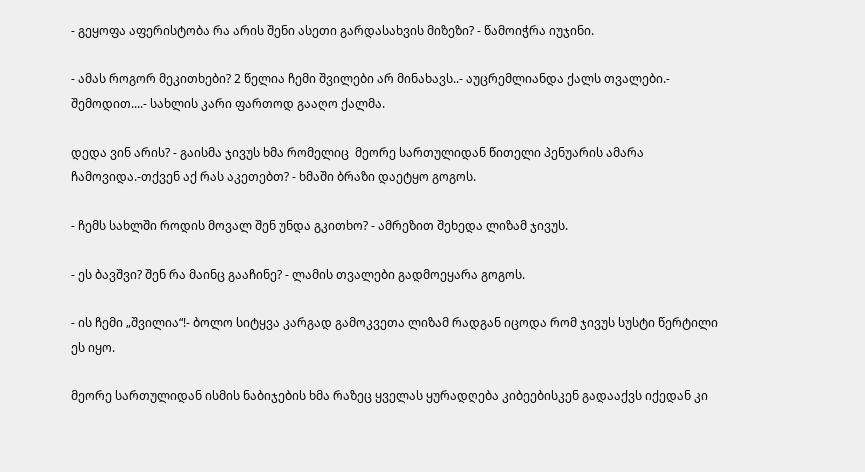- გეყოფა აფერისტობა რა არის შენი ასეთი გარდასახვის მიზეზი? - წამოიჭრა იუჯინი.

- ამას როგორ მეკითხები? 2 წელია ჩემი შვილები არ მინახავს..- აუცრემლიანდა ქალს თვალები.- შემოდით....- სახლის კარი ფართოდ გააღო ქალმა.

დედა ვინ არის? - გაისმა ჯივუს ხმა რომელიც  მეორე სართულიდან წითელი პენუარის ამარა ჩამოვიდა.-თქვენ აქ რას აკეთებთ? - ხმაში ბრაზი დაეტყო გოგოს.

- ჩემს სახლში როდის მოვალ შენ უნდა გკითხო? - ამრეზით შეხედა ლიზამ ჯივუს.

- ეს ბავშვი? შენ რა მაინც გააჩინე? - ლამის თვალები გადმოეყარა გოგოს.

- ის ჩემი „შვილია“!- ბოლო სიტყვა კარგად გამოკვეთა ლიზამ რადგან იცოდა რომ ჯივუს სუსტი წერტილი ეს იყო.

მეორე სართულიდან ისმის ნაბიჯების ხმა რაზეც ყველას ყურადღება კიბეებისკენ გადააქვს იქედან კი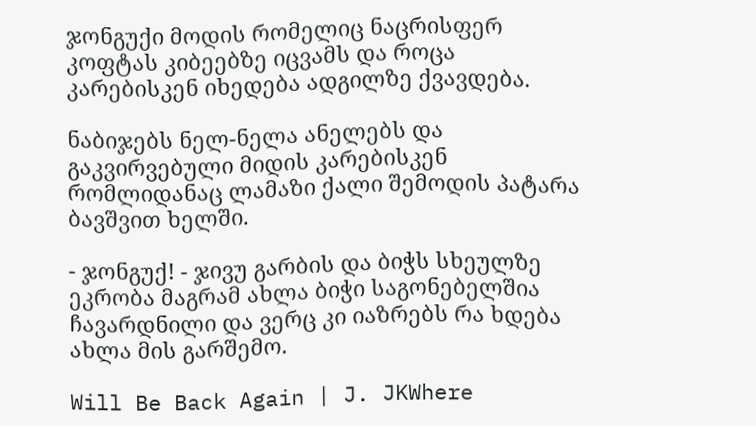ჯონგუქი მოდის რომელიც ნაცრისფერ კოფტას კიბეებზე იცვამს და როცა კარებისკენ იხედება ადგილზე ქვავდება.

ნაბიჯებს ნელ-ნელა ანელებს და გაკვირვებული მიდის კარებისკენ რომლიდანაც ლამაზი ქალი შემოდის პატარა ბავშვით ხელში.

- ჯონგუქ! - ჯივუ გარბის და ბიჭს სხეულზე ეკრობა მაგრამ ახლა ბიჭი საგონებელშია ჩავარდნილი და ვერც კი იაზრებს რა ხდება ახლა მის გარშემო.

Will Be Back Again | J. JKWhere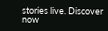stories live. Discover now